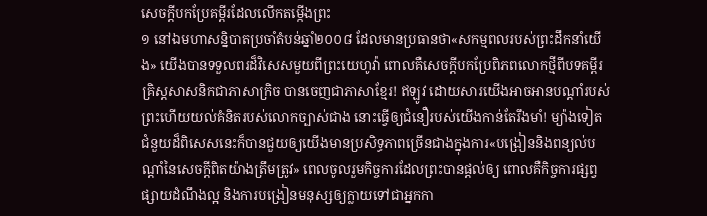សេចក្ដីបកប្រែគម្ពីរដែលលើកតម្កើងព្រះ
១ នៅឯមហាសន្និបាតប្រចាំតំបន់ឆ្នាំ២០០៨ ដែលមានប្រធានថា«សកម្មពលរបស់ព្រះដឹកនាំយើង» យើងបានទទួលពរដ៏វិសេសមួយពីព្រះយេហូវ៉ា ពោលគឺសេចក្ដីបកប្រែពិភពលោកថ្មីពីបទគម្ពីរគ្រិស្តសាសនិកជាភាសាក្រិច បានចេញជាភាសាខ្មែរ! ឥឡូវ ដោយសារយើងអាចអានបណ្ដាំរបស់ព្រះហើយយល់គំនិតរបស់លោកច្បាស់ជាង នោះធ្វើឲ្យជំនឿរបស់យើងកាន់តែរឹងមាំ! ម្យ៉ាងទៀត ជំនួយដ៏ពិសេសនេះក៏បានជួយឲ្យយើងមានប្រសិទ្ធភាពច្រើនជាងក្នុងការ«បង្រៀននិងពន្យល់បណ្ដាំនៃសេចក្ដីពិតយ៉ាងត្រឹមត្រូវ» ពេលចូលរួមកិច្ចការដែលព្រះបានផ្ដល់ឲ្យ ពោលគឺកិច្ចការផ្សព្វផ្សាយដំណឹងល្អ និងការបង្រៀនមនុស្សឲ្យក្លាយទៅជាអ្នកកា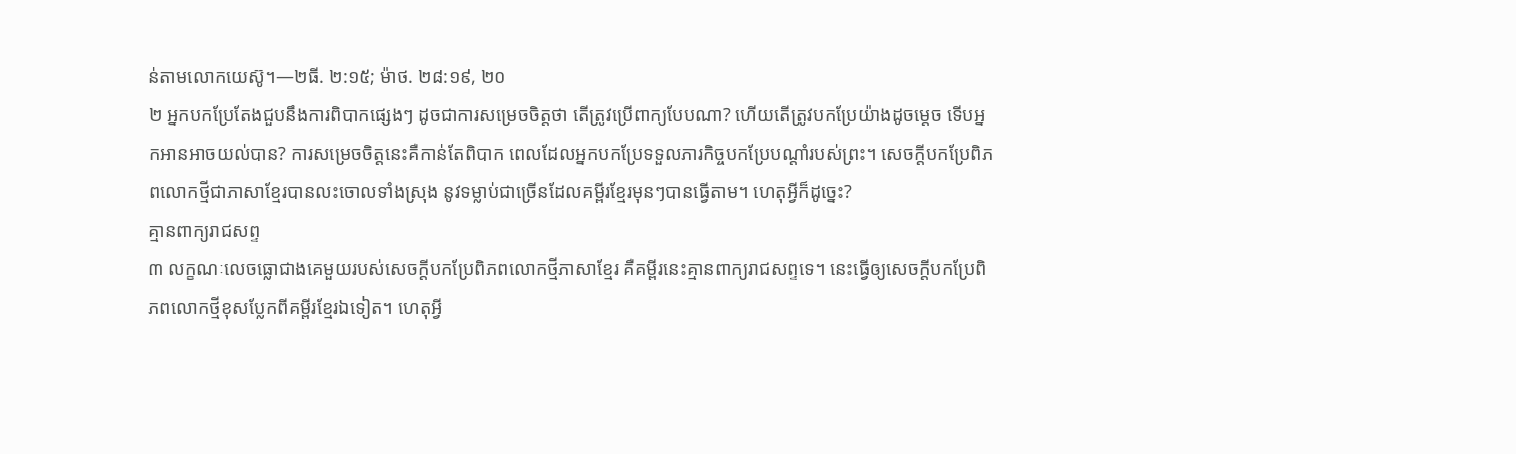ន់តាមលោកយេស៊ូ។—២ធី. ២:១៥; ម៉ាថ. ២៨:១៩, ២០
២ អ្នកបកប្រែតែងជួបនឹងការពិបាកផ្សេងៗ ដូចជាការសម្រេចចិត្តថា តើត្រូវប្រើពាក្យបែបណា? ហើយតើត្រូវបកប្រែយ៉ាងដូចម្ដេច ទើបអ្នកអានអាចយល់បាន? ការសម្រេចចិត្តនេះគឺកាន់តែពិបាក ពេលដែលអ្នកបកប្រែទទួលភារកិច្ចបកប្រែបណ្ដាំរបស់ព្រះ។ សេចក្ដីបកប្រែពិភពលោកថ្មីជាភាសាខ្មែរបានលះចោលទាំងស្រុង នូវទម្លាប់ជាច្រើនដែលគម្ពីរខ្មែរមុនៗបានធ្វើតាម។ ហេតុអ្វីក៏ដូច្នេះ?
គ្មានពាក្យរាជសព្ទ
៣ លក្ខណៈលេចធ្លោជាងគេមួយរបស់សេចក្ដីបកប្រែពិភពលោកថ្មីភាសាខ្មែរ គឺគម្ពីរនេះគ្មានពាក្យរាជសព្ទទេ។ នេះធ្វើឲ្យសេចក្ដីបកប្រែពិភពលោកថ្មីខុសប្លែកពីគម្ពីរខ្មែរឯទៀត។ ហេតុអ្វី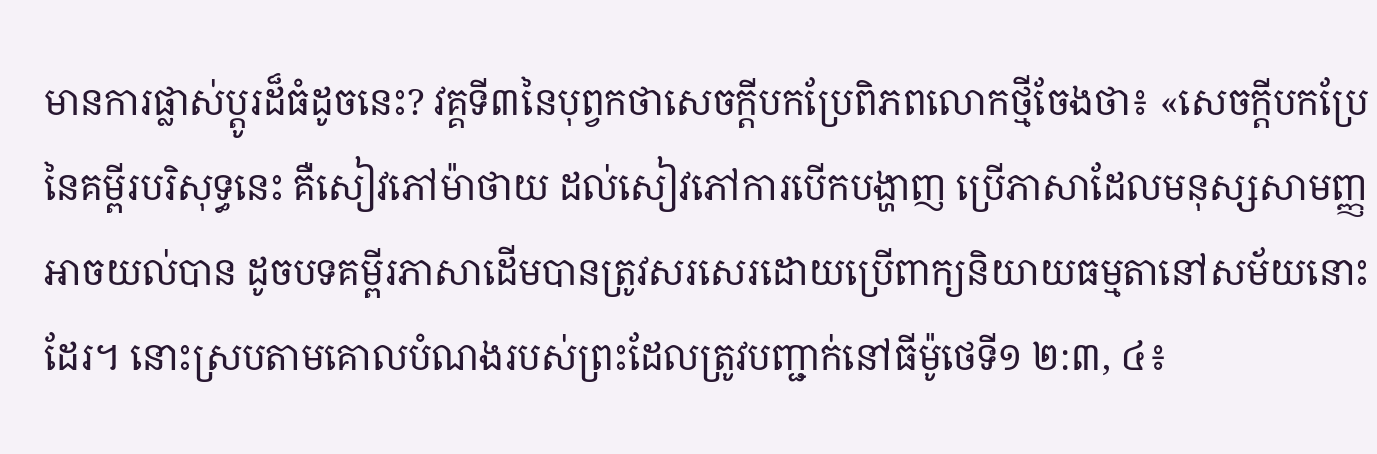មានការផ្លាស់ប្ដូរដ៏ធំដូចនេះ? វគ្គទី៣នៃបុព្វកថាសេចក្ដីបកប្រែពិភពលោកថ្មីចែងថា៖ «សេចក្ដីបកប្រែនៃគម្ពីរបរិសុទ្ធនេះ គឺសៀវភៅម៉ាថាយ ដល់សៀវភៅការបើកបង្ហាញ ប្រើភាសាដែលមនុស្សសាមញ្ញអាចយល់បាន ដូចបទគម្ពីរភាសាដើមបានត្រូវសរសេរដោយប្រើពាក្យនិយាយធម្មតានៅសម័យនោះដែរ។ នោះស្របតាមគោលបំណងរបស់ព្រះដែលត្រូវបញ្ជាក់នៅធីម៉ូថេទី១ ២:៣, ៤៖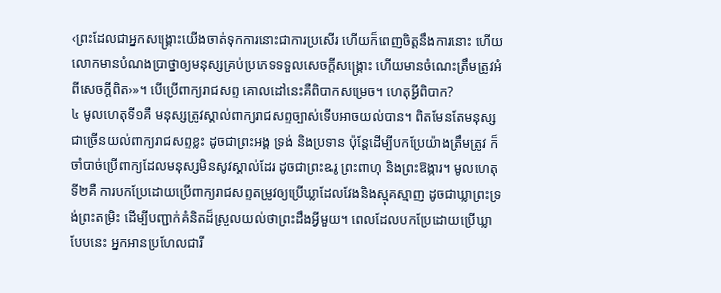‹ព្រះដែលជាអ្នកសង្គ្រោះយើងចាត់ទុកការនោះជាការប្រសើរ ហើយក៏ពេញចិត្តនឹងការនោះ ហើយលោកមានបំណងប្រាថ្នាឲ្យមនុស្សគ្រប់ប្រភេទទទួលសេចក្ដីសង្គ្រោះ ហើយមានចំណេះត្រឹមត្រូវអំពីសេចក្ដីពិត›»។ បើប្រើពាក្យរាជសព្ទ គោលដៅនេះគឺពិបាកសម្រេច។ ហេតុអ្វីពិបាក?
៤ មូលហេតុទី១គឺ មនុស្សត្រូវស្គាល់ពាក្យរាជសព្ទច្បាស់ទើបអាចយល់បាន។ ពិតមែនតែមនុស្សជាច្រើនយល់ពាក្យរាជសព្ទខ្លះ ដូចជាព្រះអង្គ ទ្រង់ និងប្រទាន ប៉ុន្តែដើម្បីបកប្រែយ៉ាងត្រឹមត្រូវ ក៏ចាំបាច់ប្រើពាក្យដែលមនុស្សមិនសូវស្គាល់ដែរ ដូចជាព្រះឩរូ ព្រះពាហុ និងព្រះឱង្ការ។ មូលហេតុទី២គឺ ការបកប្រែដោយប្រើពាក្យរាជសព្ទតម្រូវឲ្យប្រើឃ្លាដែលវែងនិងស្មុគស្មាញ ដូចជាឃ្លាព្រះទ្រង់ព្រះតម្រិះ ដើម្បីបញ្ជាក់គំនិតដ៏ស្រួលយល់ថាព្រះដឹងអ្វីមួយ។ ពេលដែលបកប្រែដោយប្រើឃ្លាបែបនេះ អ្នកអានប្រហែលជារី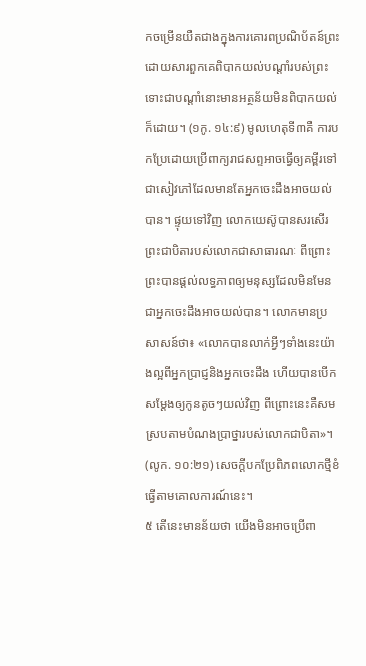កចម្រើនយឺតជាងក្នុងការគោរពប្រណិប័តន៍ព្រះ ដោយសារពួកគេពិបាកយល់បណ្ដាំរបស់ព្រះ ទោះជាបណ្ដាំនោះមានអត្ថន័យមិនពិបាកយល់ក៏ដោយ។ (១កូ. ១៤:៩) មូលហេតុទី៣គឺ ការបកប្រែដោយប្រើពាក្យរាជសព្ទអាចធ្វើឲ្យគម្ពីរទៅជាសៀវភៅដែលមានតែអ្នកចេះដឹងអាចយល់បាន។ ផ្ទុយទៅវិញ លោកយេស៊ូបានសរសើរព្រះជាបិតារបស់លោកជាសាធារណៈ ពីព្រោះព្រះបានផ្ដល់លទ្ធភាពឲ្យមនុស្សដែលមិនមែនជាអ្នកចេះដឹងអាចយល់បាន។ លោកមានប្រសាសន៍ថា៖ «លោកបានលាក់អ្វីៗទាំងនេះយ៉ាងល្អពីអ្នកប្រាជ្ញនិងអ្នកចេះដឹង ហើយបានបើកសម្ដែងឲ្យកូនតូចៗយល់វិញ ពីព្រោះនេះគឺសមស្របតាមបំណងប្រាថ្នារបស់លោកជាបិតា»។ (លូក. ១០:២១) សេចក្ដីបកប្រែពិភពលោកថ្មីខំធ្វើតាមគោលការណ៍នេះ។
៥ តើនេះមានន័យថា យើងមិនអាចប្រើពា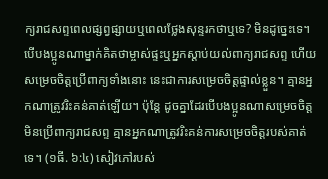ក្យរាជសព្ទពេលផ្សព្វផ្សាយឬពេលថ្លែងសុន្ទរកថាឬទេ? មិនដូច្នេះទេ។ បើបងប្អូនណាម្នាក់គិតថាម្ចាស់ផ្ទះឬអ្នកស្ដាប់យល់ពាក្យរាជសព្ទ ហើយសម្រេចចិត្តប្រើពាក្យទាំងនោះ នេះជាការសម្រេចចិត្តផ្ទាល់ខ្លួន។ គ្មានអ្នកណាត្រូវរិះគន់គាត់ឡើយ។ ប៉ុន្តែ ដូចគ្នាដែរបើបងប្អូនណាសម្រេចចិត្តមិនប្រើពាក្យរាជសព្ទ គ្មានអ្នកណាត្រូវរិះគន់ការសម្រេចចិត្តរបស់គាត់ទេ។ (១ធី. ៦:៤) សៀវភៅរបស់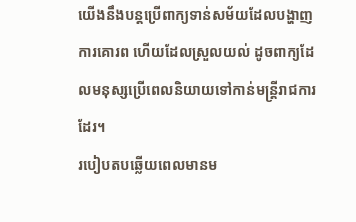យើងនឹងបន្តប្រើពាក្យទាន់សម័យដែលបង្ហាញការគោរព ហើយដែលស្រួលយល់ ដូចពាក្យដែលមនុស្សប្រើពេលនិយាយទៅកាន់មន្ត្រីរាជការដែរ។
របៀបតបឆ្លើយពេលមានម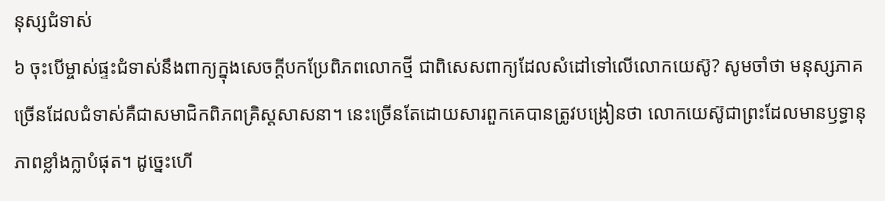នុស្សជំទាស់
៦ ចុះបើម្ចាស់ផ្ទះជំទាស់នឹងពាក្យក្នុងសេចក្ដីបកប្រែពិភពលោកថ្មី ជាពិសេសពាក្យដែលសំដៅទៅលើលោកយេស៊ូ? សូមចាំថា មនុស្សភាគច្រើនដែលជំទាស់គឺជាសមាជិកពិភពគ្រិស្តសាសនា។ នេះច្រើនតែដោយសារពួកគេបានត្រូវបង្រៀនថា លោកយេស៊ូជាព្រះដែលមានឫទ្ធានុភាពខ្លាំងក្លាបំផុត។ ដូច្នេះហើ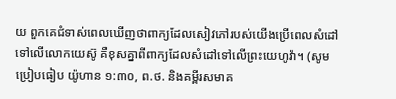យ ពួកគេជំទាស់ពេលឃើញថាពាក្យដែលសៀវភៅរបស់យើងប្រើពេលសំដៅទៅលើលោកយេស៊ូ គឺខុសគ្នាពីពាក្យដែលសំដៅទៅលើព្រះយេហូវ៉ា។ (សូមប្រៀបធៀប យ៉ូហាន ១:៣០, ព.ថ. និងគម្ពីរសមាគ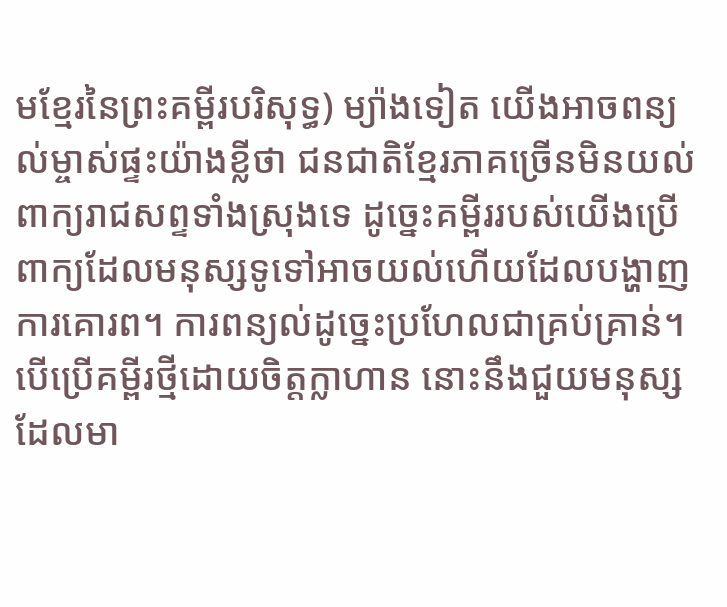មខ្មែរនៃព្រះគម្ពីរបរិសុទ្ធ) ម្យ៉ាងទៀត យើងអាចពន្យល់ម្ចាស់ផ្ទះយ៉ាងខ្លីថា ជនជាតិខ្មែរភាគច្រើនមិនយល់ពាក្យរាជសព្ទទាំងស្រុងទេ ដូច្នេះគម្ពីររបស់យើងប្រើពាក្យដែលមនុស្សទូទៅអាចយល់ហើយដែលបង្ហាញការគោរព។ ការពន្យល់ដូច្នេះប្រហែលជាគ្រប់គ្រាន់។ បើប្រើគម្ពីរថ្មីដោយចិត្តក្លាហាន នោះនឹងជួយមនុស្សដែលមា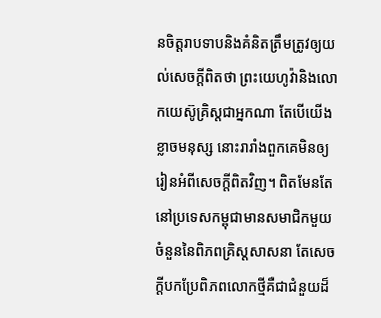នចិត្តរាបទាបនិងគំនិតត្រឹមត្រូវឲ្យយល់សេចក្ដីពិតថា ព្រះយេហូវ៉ានិងលោកយេស៊ូគ្រិស្តជាអ្នកណា តែបើយើងខ្លាចមនុស្ស នោះរារាំងពួកគេមិនឲ្យរៀនអំពីសេចក្ដីពិតវិញ។ ពិតមែនតែនៅប្រទេសកម្ពុជាមានសមាជិកមួយចំនួននៃពិភពគ្រិស្តសាសនា តែសេចក្ដីបកប្រែពិភពលោកថ្មីគឺជាជំនួយដ៏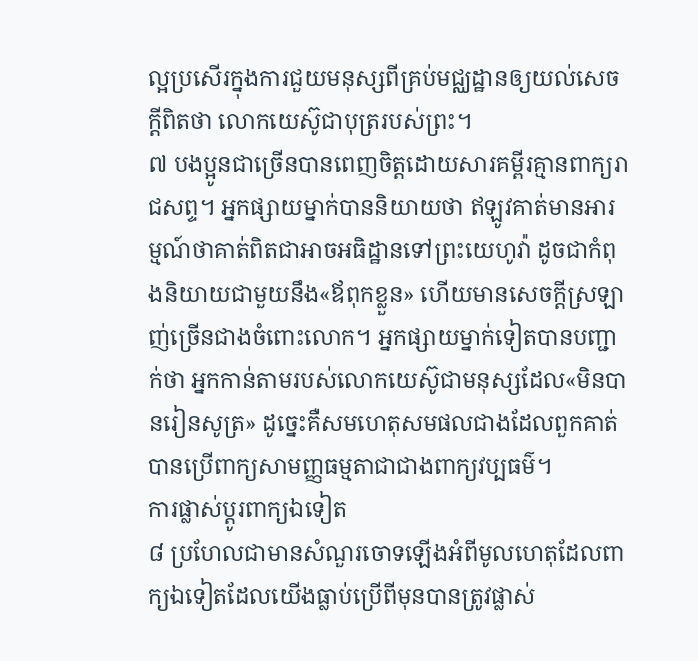ល្អប្រសើរក្នុងការជួយមនុស្សពីគ្រប់មជ្ឈដ្ឋានឲ្យយល់សេចក្ដីពិតថា លោកយេស៊ូជាបុត្ររបស់ព្រះ។
៧ បងប្អូនជាច្រើនបានពេញចិត្តដោយសារគម្ពីរគ្មានពាក្យរាជសព្ទ។ អ្នកផ្សាយម្នាក់បាននិយាយថា ឥឡូវគាត់មានអារម្មណ៍ថាគាត់ពិតជាអាចអធិដ្ឋានទៅព្រះយេហូវ៉ា ដូចជាកំពុងនិយាយជាមួយនឹង«ឪពុកខ្លួន» ហើយមានសេចក្ដីស្រឡាញ់ច្រើនជាងចំពោះលោក។ អ្នកផ្សាយម្នាក់ទៀតបានបញ្ជាក់ថា អ្នកកាន់តាមរបស់លោកយេស៊ូជាមនុស្សដែល«មិនបានរៀនសូត្រ» ដូច្នេះគឺសមហេតុសមផលជាងដែលពួកគាត់បានប្រើពាក្យសាមញ្ញធម្មតាជាជាងពាក្យវប្បធម៌។
ការផ្លាស់ប្ដូរពាក្យឯទៀត
៨ ប្រហែលជាមានសំណួរចោទឡើងអំពីមូលហេតុដែលពាក្យឯទៀតដែលយើងធ្លាប់ប្រើពីមុនបានត្រូវផ្លាស់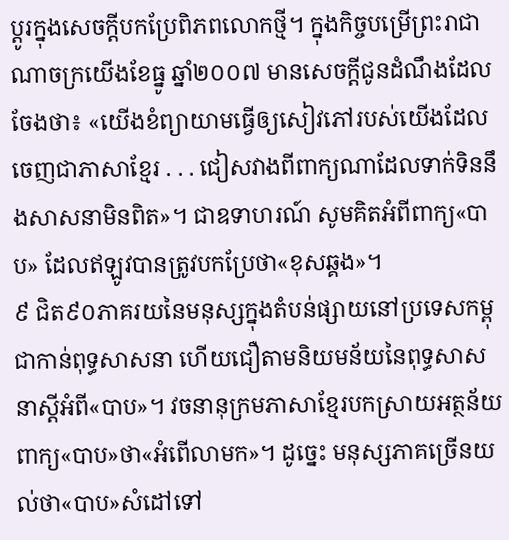ប្ដូរក្នុងសេចក្ដីបកប្រែពិភពលោកថ្មី។ ក្នុងកិច្ចបម្រើព្រះរាជាណាចក្រយើងខែធ្នូ ឆ្នាំ២០០៧ មានសេចក្ដីជូនដំណឹងដែលចែងថា៖ «យើងខំព្យាយាមធ្វើឲ្យសៀវភៅរបស់យើងដែលចេញជាភាសាខ្មែរ . . . ជៀសវាងពីពាក្យណាដែលទាក់ទិននឹងសាសនាមិនពិត»។ ជាឧទាហរណ៍ សូមគិតអំពីពាក្យ«បាប» ដែលឥឡូវបានត្រូវបកប្រែថា«ខុសឆ្គង»។
៩ ជិត៩០ភាគរយនៃមនុស្សក្នុងតំបន់ផ្សាយនៅប្រទេសកម្ពុជាកាន់ពុទ្ធសាសនា ហើយជឿតាមនិយមន័យនៃពុទ្ធសាសនាស្តីអំពី«បាប»។ វចនានុក្រមភាសាខ្មែរបកស្រាយអត្ថន័យពាក្យ«បាប»ថា«អំពើលាមក»។ ដូច្នេះ មនុស្សភាគច្រើនយល់ថា«បាប»សំដៅទៅ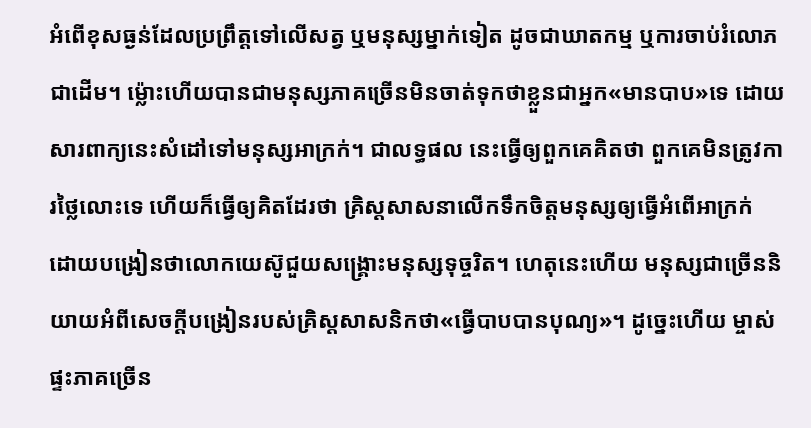អំពើខុសធ្ងន់ដែលប្រព្រឹត្តទៅលើសត្វ ឬមនុស្សម្នាក់ទៀត ដូចជាឃាតកម្ម ឬការចាប់រំលោភជាដើម។ ម្ល៉ោះហើយបានជាមនុស្សភាគច្រើនមិនចាត់ទុកថាខ្លួនជាអ្នក«មានបាប»ទេ ដោយសារពាក្យនេះសំដៅទៅមនុស្សអាក្រក់។ ជាលទ្ធផល នេះធ្វើឲ្យពួកគេគិតថា ពួកគេមិនត្រូវការថ្លៃលោះទេ ហើយក៏ធ្វើឲ្យគិតដែរថា គ្រិស្តសាសនាលើកទឹកចិត្តមនុស្សឲ្យធ្វើអំពើអាក្រក់ ដោយបង្រៀនថាលោកយេស៊ូជួយសង្គ្រោះមនុស្សទុច្ចរិត។ ហេតុនេះហើយ មនុស្សជាច្រើននិយាយអំពីសេចក្ដីបង្រៀនរបស់គ្រិស្តសាសនិកថា«ធ្វើបាបបានបុណ្យ»។ ដូច្នេះហើយ ម្ចាស់ផ្ទះភាគច្រើន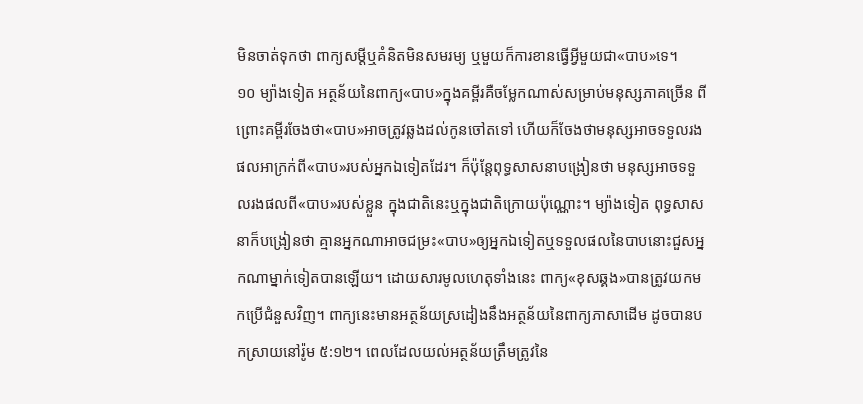មិនចាត់ទុកថា ពាក្យសម្ដីឬគំនិតមិនសមរម្យ ឬមួយក៏ការខានធ្វើអ្វីមួយជា«បាប»ទេ។
១០ ម្យ៉ាងទៀត អត្ថន័យនៃពាក្យ«បាប»ក្នុងគម្ពីរគឺចម្លែកណាស់សម្រាប់មនុស្សភាគច្រើន ពីព្រោះគម្ពីរចែងថា«បាប»អាចត្រូវឆ្លងដល់កូនចៅតទៅ ហើយក៏ចែងថាមនុស្សអាចទទួលរងផលអាក្រក់ពី«បាប»របស់អ្នកឯទៀតដែរ។ ក៏ប៉ុន្តែពុទ្ធសាសនាបង្រៀនថា មនុស្សអាចទទួលរងផលពី«បាប»របស់ខ្លួន ក្នុងជាតិនេះឬក្នុងជាតិក្រោយប៉ុណ្ណោះ។ ម្យ៉ាងទៀត ពុទ្ធសាសនាក៏បង្រៀនថា គ្មានអ្នកណាអាចជម្រះ«បាប»ឲ្យអ្នកឯទៀតឬទទួលផលនៃបាបនោះជួសអ្នកណាម្នាក់ទៀតបានឡើយ។ ដោយសារមូលហេតុទាំងនេះ ពាក្យ«ខុសឆ្គង»បានត្រូវយកមកប្រើជំនួសវិញ។ ពាក្យនេះមានអត្ថន័យស្រដៀងនឹងអត្ថន័យនៃពាក្យភាសាដើម ដូចបានបកស្រាយនៅរ៉ូម ៥:១២។ ពេលដែលយល់អត្ថន័យត្រឹមត្រូវនៃ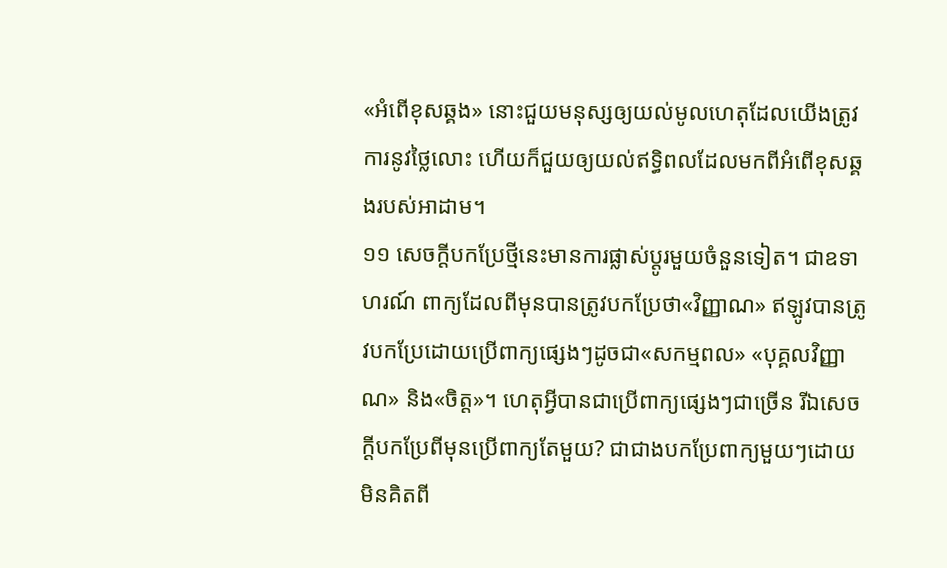«អំពើខុសឆ្គង» នោះជួយមនុស្សឲ្យយល់មូលហេតុដែលយើងត្រូវការនូវថ្លៃលោះ ហើយក៏ជួយឲ្យយល់ឥទ្ធិពលដែលមកពីអំពើខុសឆ្គងរបស់អាដាម។
១១ សេចក្ដីបកប្រែថ្មីនេះមានការផ្លាស់ប្ដូរមួយចំនួនទៀត។ ជាឧទាហរណ៍ ពាក្យដែលពីមុនបានត្រូវបកប្រែថា«វិញ្ញាណ» ឥឡូវបានត្រូវបកប្រែដោយប្រើពាក្យផ្សេងៗដូចជា«សកម្មពល» «បុគ្គលវិញ្ញាណ» និង«ចិត្ត»។ ហេតុអ្វីបានជាប្រើពាក្យផ្សេងៗជាច្រើន រីឯសេចក្ដីបកប្រែពីមុនប្រើពាក្យតែមួយ? ជាជាងបកប្រែពាក្យមួយៗដោយមិនគិតពី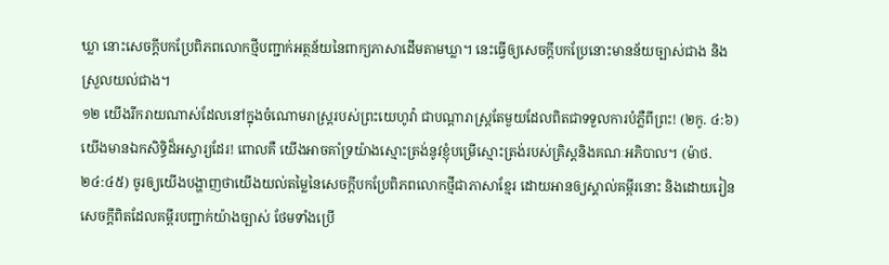ឃ្លា នោះសេចក្ដីបកប្រែពិភពលោកថ្មីបញ្ជាក់អត្ថន័យនៃពាក្យភាសាដើមតាមឃ្លា។ នេះធ្វើឲ្យសេចក្ដីបកប្រែនោះមានន័យច្បាស់ជាង និងស្រួលយល់ជាង។
១២ យើងរីករាយណាស់ដែលនៅក្នុងចំណោមរាស្ត្ររបស់ព្រះយេហូវ៉ា ជាបណ្ដារាស្ត្រតែមួយដែលពិតជាទទួលការបំភ្លឺពីព្រះ! (២កូ. ៤:៦) យើងមានឯកសិទ្ធិដ៏អស្ចារ្យដែរ! ពោលគឺ យើងអាចគាំទ្រយ៉ាងស្មោះត្រង់នូវខ្ញុំបម្រើស្មោះត្រង់របស់គ្រិស្តនិងគណៈអភិបាល។ (ម៉ាថ. ២៤:៤៥) ចូរឲ្យយើងបង្ហាញថាយើងយល់តម្លៃនៃសេចក្ដីបកប្រែពិភពលោកថ្មីជាភាសាខ្មែរ ដោយអានឲ្យស្គាល់គម្ពីរនោះ និងដោយរៀនសេចក្ដីពិតដែលគម្ពីរបញ្ជាក់យ៉ាងច្បាស់ ថែមទាំងប្រើ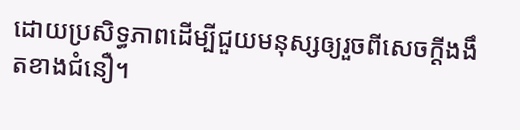ដោយប្រសិទ្ធភាពដើម្បីជួយមនុស្សឲ្យរួចពីសេចក្ដីងងឹតខាងជំនឿ។